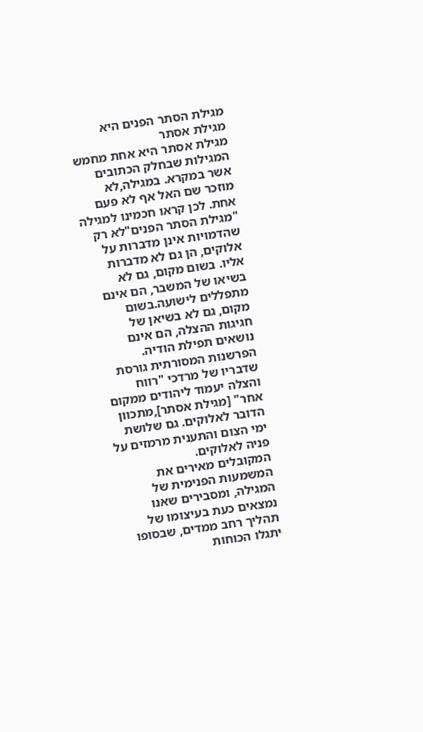מגילת הסתר הפנים היא מגילת אסתר
מגילת אסתר היא אחת מחמש המגילות שבחלק הכתובים אשר במקרא. במגילה,לא מוזכר שם האל אף לא פעם אחת. לכן קראו חכמינו למגילה "מגילת הסתר הפנים"לא רק שהדמויות אינן מדברות על אלוקים, הן גם לא מדברות אליו. בשום מקום, גם לא בשיאו של המשבר, הם אינם מתפללים לישועה.בשום מקום, גם לא בשיאן של חגיגות ההצלה, הם אינם נושאים תפילת הודיה. הפרשנות המסורתית גורסת שדבריו של מרדכי "רווח והצלה יעמוד ליהודים ממקום אחר" [מגילת אסתר],מתכוון הדובר לאלוקים. גם שלושת ימי הצום והתענית מרמזים על פניה לאלוקים.
המקובלים מאירים את המשמעות הפנימית של המגילה, ומסבירים שאנו נמצאים כעת בעיצומו של תהליך רחב ממדים, שבסופו יתגלו הכוחות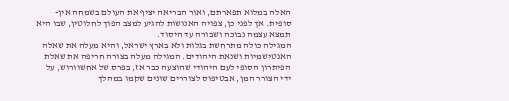האלה במלוא תפארתם, ואור הבריאה יציף את העולם בשמחה אין-סופית. אך לפני כן, צפויה האנושות להגיע למצב הפוך לחלוטין, שבו היא תמצא עצמה נבוכה ושבורה עד היסוד.
המגילה כולה מתרחשת בגלות ולא בארץ ישראל, והיא מעלה את שאלה האנטישמיות ושנאת היהודים. המגילה מעלה בצורה חריפה את שאלת הפיתרון הסופי לעם היהודי שהוצעה כבר אז, בפרס של אחשוורוש, על ידי הצורר המן, אבטיפוס לצוררים שונים שקמו במהלך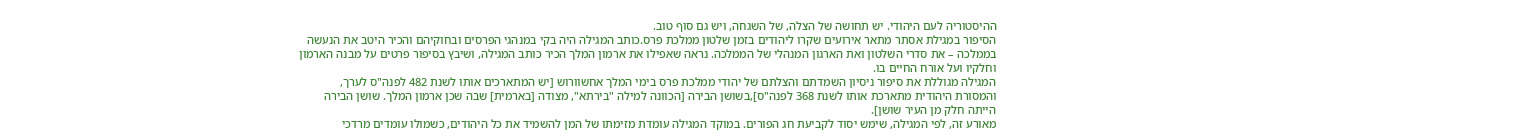ההיסטוריה לעם היהודי. יש תחושה של הצלה, של השגחה, ויש גם סוף טוב.
הסיפור במגילת אסתר מתאר אירועים שקרו ליהודים בזמן שלטון ממלכת פרס.כותב המגילה היה בקי במנהגי הפרסים ובחוקיהם והכיר היטב את הנעשה בממלכה – את סדרי השלטון ואת הארגון המנהלי של הממלכה. נראה שאפילו את ארמון המלך הכיר כותב המגילה, ושיבץ בסיפור פרטים על מבנה הארמון וחלקיו ועל אורח החיים בו.
המגילה מגוללת את סיפור ניסיון השמדתם והצלתם של יהודי ממלכת פרס בימי המלך אחשוורוש [יש המתארכים אותו לשנת 482 לפנה"ס לערך, והמסורת היהודית מתארכת אותו לשנת 368 לפנה"ס],בשושן הבירה [הכוונה למילה "בירתא", מצודה [בארמית] שבה שכן ארמון המלך. שושן הבירה הייתה חלק מן העיר שושן].
מאורע זה, לפי המגילה, שימש יסוד לקביעת חג הפורים. במוקד המגילה עומדת מזימתו של המן להשמיד את כל היהודים, כשמולו עומדים מרדכי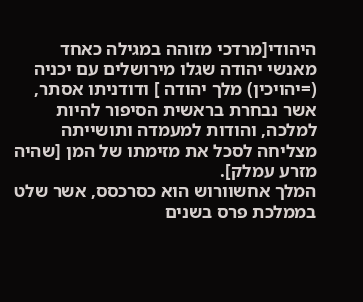היהודי[מרדכי מזוהה במגילה כאחד מאנשי יהודה שגלו מירושלים עם יכניה (=יהויכין) מלך יהודה ] ודודניתו אסתר, אשר נבחרת בראשית הסיפור להיות למלכה, והודות למעמדה ותושייתה מצליחה לסכל את מזימתו של המן [שהיה מזרע עמלק].
המלך אחשוורוש הוא כסרכסס, אשר שלט בממלכת פרס בשנים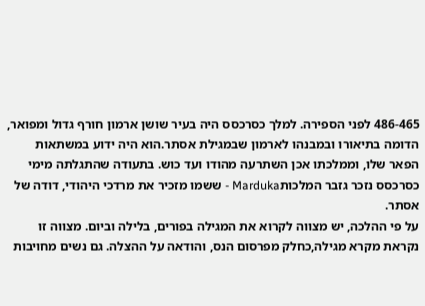486-465 לפני הספירה. למלך כסרכסס היה בעיר שושן ארמון חורף גדול ומפואר, הדומה בתיאורו ובמבנהו לארמון שבמגילת אסתר.הוא היה ידוע במשתאות הפאר שלו, וממלכתו אכן השתרעה מהודו ועד כוש. בתעודה שהתגלתה מימי כסרכסס נזכר גזבר המלכותMarduka - ששמו מזכיר את מרדכי היהודי, דודה של אסתר.
על פי ההלכה, יש מצווה לקרוא את המגילה בפורים, בלילה וביום. מצווה זו נקראת מקרא מגילה,כחלק מפרסום הנס, והודאה על ההצלה. גם נשים מחויבות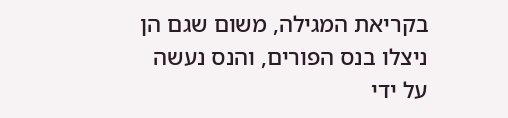בקריאת המגילה, משום שגם הן ניצלו בנס הפורים, והנס נעשה על ידי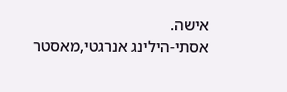אישה.
אסתי-הילינג אנרגטי,מאסטר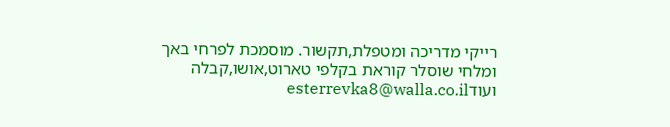רייקי מדריכה ומטפלת,תקשור. מוסמכת לפרחי באך ומלחי שוסלר קוראת בקלפי טארוט,אושו,קבלה ועודesterrevka8@walla.co.il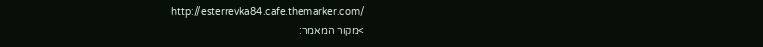http://esterrevka84.cafe.themarker.com/
>מקור המאמר: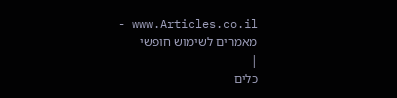www.Articles.co.il - מאמרים לשימוש חופשי
|
כלים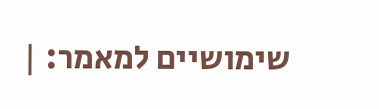שימושיים למאמר: |